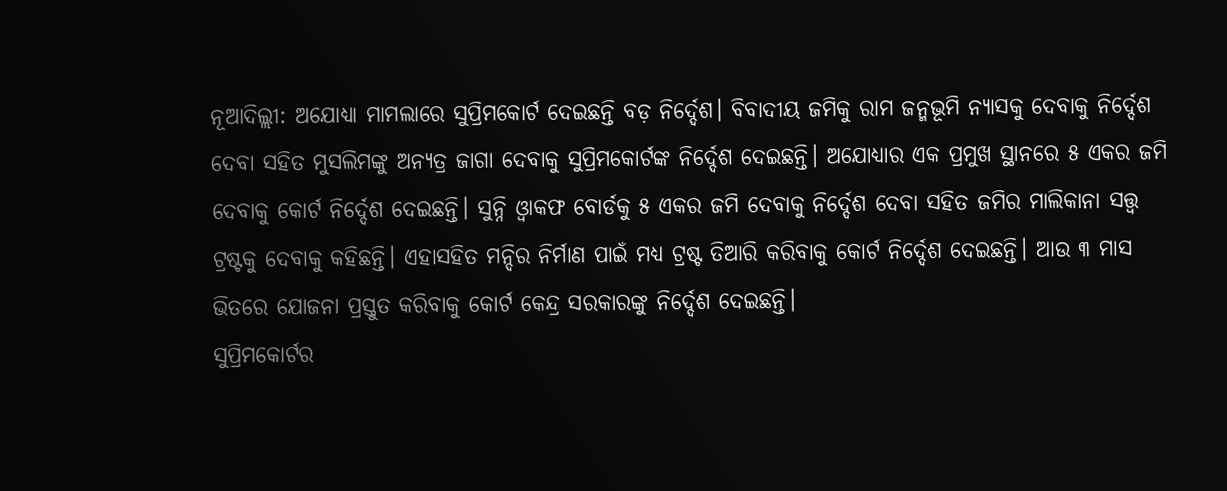ନୂଆଦିଲ୍ଲୀ: ଅଯୋଧ୍ୟା ମାମଲାରେ ସୁପ୍ରିମକୋର୍ଟ ଦେଇଛନ୍ତି ବଡ଼ ନିର୍ଦ୍ଦେଶ। ବିବାଦୀୟ ଜମିକୁ ରାମ ଜନ୍ମଭୂମି ନ୍ୟାସକୁ ଦେବାକୁ ନିର୍ଦ୍ଦେଶ ଦେବା ସହିତ ମୁସଲିମଙ୍କୁ ଅନ୍ୟତ୍ର ଜାଗା ଦେବାକୁ ସୁପ୍ରିମକୋର୍ଟଙ୍କ ନିର୍ଦ୍ଦେଶ ଦେଇଛନ୍ତି। ଅଯୋଧ୍ୟାର ଏକ ପ୍ରମୁଖ ସ୍ଥାନରେ ୫ ଏକର ଜମି ଦେବାକୁ କୋର୍ଟ ନିର୍ଦ୍ଦେଶ ଦେଇଛନ୍ତି। ସୁନ୍ନି ଓ୍ୱାକଫ ବୋର୍ଡକୁ ୫ ଏକର ଜମି ଦେବାକୁ ନିର୍ଦ୍ଦେଶ ଦେବା ସହିତ ଜମିର ମାଲିକାନା ସତ୍ତ୍ୱ ଟ୍ରଷ୍ଟକୁ ଦେବାକୁ କହିଛନ୍ତି। ଏହାସହିତ ମନ୍ଦିର ନିର୍ମାଣ ପାଇଁ ମଧ୍ୟ ଟ୍ରଷ୍ଟ ତିଆରି କରିବାକୁ କୋର୍ଟ ନିର୍ଦ୍ଦେଶ ଦେଇଛନ୍ତି। ଆଉ ୩ ମାସ ଭିତରେ ଯୋଜନା ପ୍ରସ୍ତୁତ କରିବାକୁ କୋର୍ଟ କେନ୍ଦ୍ର ସରକାରଙ୍କୁ ନିର୍ଦ୍ଦେଶ ଦେଇଛନ୍ତି।
ସୁପ୍ରିମକୋର୍ଟର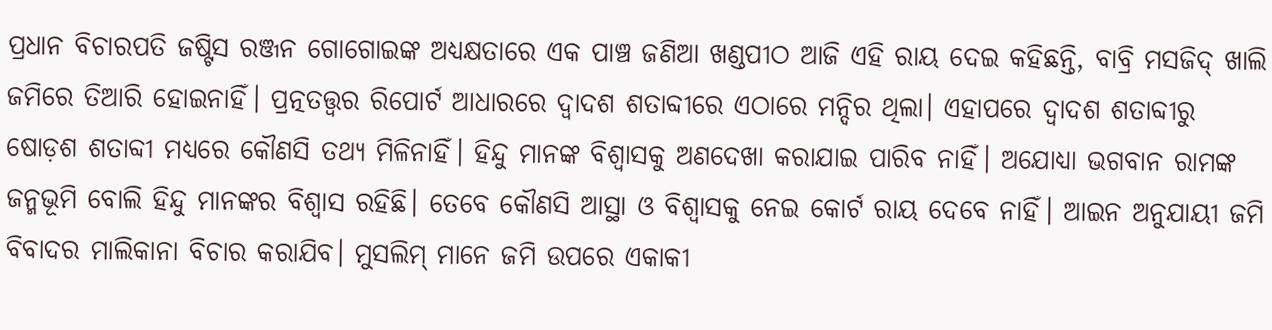ପ୍ରଧାନ ବିଚାରପତି ଜଷ୍ଟିସ ରଞ୍ଜନ ଗୋଗୋଇଙ୍କ ଅଧ୍ୟକ୍ଷତାରେ ଏକ ପାଞ୍ଚ ଜଣିଆ ଖଣ୍ଡପୀଠ ଆଜି ଏହି ରାୟ ଦେଇ କହିଛନ୍ତି, ବାବ୍ରି ମସଜିଦ୍ ଖାଲି ଜମିରେ ତିଆରି ହୋଇନାହିଁ। ପ୍ରତ୍ନତତ୍ତ୍ୱର ରିପୋର୍ଟ ଆଧାରରେ ଦ୍ୱାଦଶ ଶତାବ୍ଦୀରେ ଏଠାରେ ମନ୍ଦିର ଥିଲା। ଏହାପରେ ଦ୍ୱାଦଶ ଶତାବ୍ଦୀରୁ ଷୋଡ଼ଶ ଶତାବ୍ଦୀ ମଧ୍ୟରେ କୌଣସି ତଥ୍ୟ ମିଳିନାହିଁ। ହିନ୍ଦୁ ମାନଙ୍କ ବିଶ୍ୱାସକୁ ଅଣଦେଖା କରାଯାଇ ପାରିବ ନାହିଁ। ଅଯୋଧ୍ୟା ଭଗବାନ ରାମଙ୍କ ଜନ୍ମଭୂମି ବୋଲି ହିନ୍ଦୁ ମାନଙ୍କର ବିଶ୍ୱାସ ରହିଛି। ତେବେ କୌଣସି ଆସ୍ଥା ଓ ବିଶ୍ୱାସକୁ ନେଇ କୋର୍ଟ ରାୟ ଦେବେ ନାହିଁ। ଆଇନ ଅନୁଯାୟୀ ଜମି ବିବାଦର ମାଲିକାନା ବିଚାର କରାଯିବ। ମୁସଲିମ୍ ମାନେ ଜମି ଉପରେ ଏକାକୀ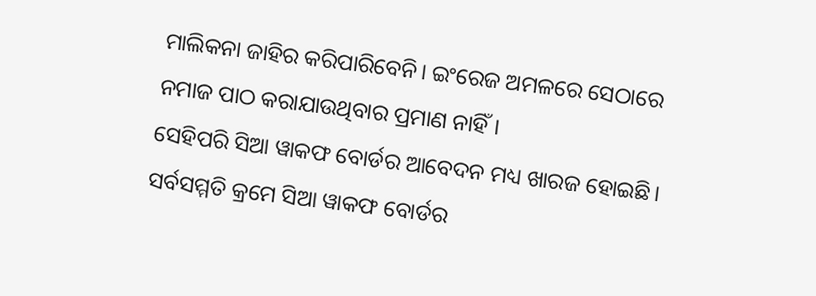ମାଲିକନା ଜାହିର କରିପାରିବେନି। ଇଂରେଜ ଅମଳରେ ସେଠାରେ ନମାଜ ପାଠ କରାଯାଉଥିବାର ପ୍ରମାଣ ନାହିଁ।
ସେହିପରି ସିଆ ୱାକଫ ବୋର୍ଡର ଆବେଦନ ମଧ୍ୟ ଖାରଜ ହୋଇଛି। ସର୍ବସମ୍ମତି କ୍ରମେ ସିଆ ୱାକଫ ବୋର୍ଡର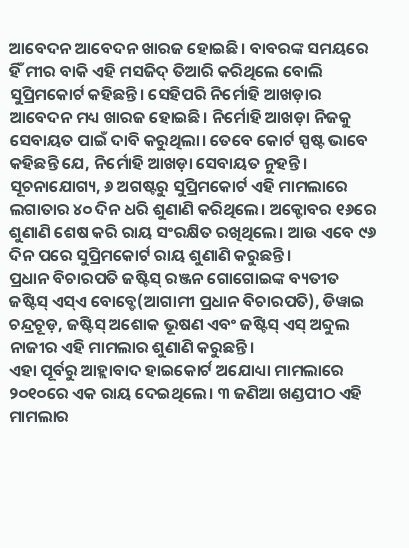ଆବେଦନ ଆବେଦନ ଖାରଜ ହୋଇଛି। ବାବରଙ୍କ ସମୟରେ ହିଁ ମୀର ବାକି ଏହି ମସଜିଦ୍ ତିଆରି କରିଥିଲେ ବୋଲି ସୁପ୍ରିମକୋର୍ଟ କହିଛନ୍ତି। ସେହିପରି ନିର୍ମୋହି ଆଖଡ଼ାର ଆବେଦନ ମଧ୍ୟ ଖାରଜ ହୋଇଛି। ନିର୍ମୋହି ଆଖଡ଼ା ନିଜକୁ ସେବାୟତ ପାଇଁ ଦାବି କରୁଥିଲା। ତେବେ କୋର୍ଟ ସ୍ପଷ୍ଟ ଭାବେ କହିଛନ୍ତି ଯେ, ନିର୍ମୋହି ଆଖଡ଼ା ସେବାୟତ ନୁହନ୍ତି।
ସୂଚନାଯୋଗ୍ୟ, ୬ ଅଗଷ୍ଟରୁ ସୁପ୍ରିମକୋର୍ଟ ଏହି ମାମଲାରେ ଲଗାତାର ୪୦ ଦିନ ଧରି ଶୁଣାଣି କରିଥିଲେ। ଅକ୍ଟୋବର ୧୬ରେ ଶୁଣାଣି ଶେଷ କରି ରାୟ ସଂରକ୍ଷିତ ରଖିଥିଲେ। ଆଉ ଏବେ ୯୬ ଦିନ ପରେ ସୁପ୍ରିମକୋର୍ଟ ରାୟ ଶୁଣାଣି କରୁଛନ୍ତି।
ପ୍ରଧାନ ବିଚାରପତି ଜଷ୍ଟିସ୍ ରଞ୍ଜନ ଗୋଗୋଇଙ୍କ ବ୍ୟତୀତ ଜଷ୍ଟିସ୍ ଏସ୍ଏ ବୋବ୍ଡେ(ଆଗାମୀ ପ୍ରଧାନ ବିଚାରପତି), ଡିୱାଇ ଚନ୍ଦ୍ରଚୂଡ଼, ଜଷ୍ଟିସ୍ ଅଶୋକ ଭୂଷଣ ଏବଂ ଜଷ୍ଟିସ୍ ଏସ୍ ଅବ୍ଦୁଲ ନାଜୀର ଏହି ମାମଲାର ଶୁଣାଣି କରୁଛନ୍ତି।
ଏହା ପୂର୍ବରୁ ଆହ୍ଲାବାଦ ହାଇକୋର୍ଟ ଅଯୋଧ୍ୟା ମାମଲାରେ ୨୦୧୦ରେ ଏକ ରାୟ ଦେଇଥିଲେ। ୩ ଜଣିଆ ଖଣ୍ଡପୀଠ ଏହି ମାମଲାର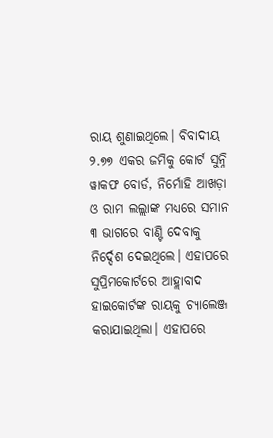ରାୟ ଶୁଣାଇଥିଲେ। ବିବାଦୀୟ ୨.୭୭ ଏକର ଜମିକୁ କୋର୍ଟ ସୁନ୍ନି ୱାକଫ ବୋର୍ଡ, ନିର୍ମୋହି ଆଖଡ଼ା ଓ ରାମ ଲଲ୍ଲାଙ୍କ ମଧ୍ୟରେ ସମାନ ୩ ଭାଗରେ ବାଣ୍ଟି ଦେବାକୁ ନିର୍ଦ୍ଦେଶ ଦେଇଥିଲେ। ଏହାପରେ ସୁପ୍ରିମକୋର୍ଟରେ ଆହ୍ଲାବାଦ ହାଇକୋର୍ଟଙ୍କ ରାୟକୁ ଚ୍ୟାଲେଞ୍ଜ କରାଯାଇଥିଲା। ଏହାପରେ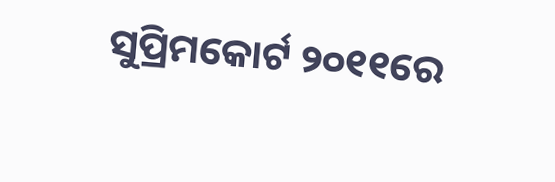ସୁପ୍ରିମକୋର୍ଟ ୨୦୧୧ରେ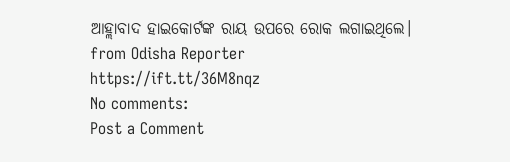ଆହ୍ଲାବାଦ ହାଇକୋର୍ଟଙ୍କ ରାୟ ଉପରେ ରୋକ ଲଗାଇଥିଲେ।
from Odisha Reporter https://ift.tt/36M8nqz
No comments:
Post a Comment